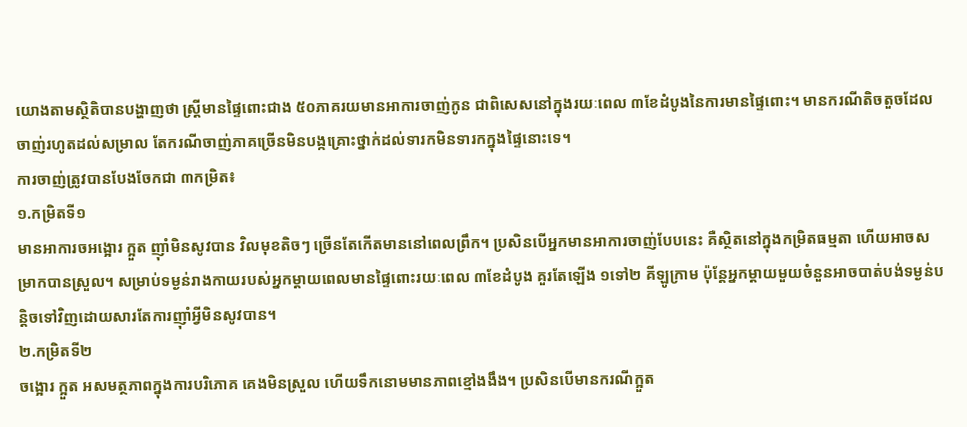យោងតាមស្ថិតិបានបង្ហាញថា ស្ត្រីមានផ្ទៃពោះជាង ៥០ភាគរយមានអាការចាញ់កូន ជាពិសេសនៅក្នុងរយៈពេល ៣ខែដំបូងនៃការមានផ្ទៃពោះ។ មានករណីតិចតួចដែលចាញ់រហូតដល់សម្រាល តែករណីចាញ់ភាគច្រើនមិនបង្កគ្រោះថ្នាក់ដល់ទារកមិនទារកក្នុងផ្ទៃនោះទេ។
ការចាញ់ត្រូវបានបែងចែកជា ៣កម្រិត៖
១.កម្រិតទី១
មានអាការចអង្អោរ ក្អួត ញ៉ាំមិនសូវបាន វិលមុខតិចៗ ច្រើនតែកើតមាននៅពេលព្រឹក។ ប្រសិនបើអ្នកមានអាការចាញ់បែបនេះ គឺស្ថិតនៅក្នុងកម្រិតធម្មតា ហើយអាចសម្រាកបានស្រួល។ សម្រាប់ទម្ងន់រាងកាយរបស់អ្នកម្តាយពេលមានផ្ទៃពោះរយៈពេល ៣ខែដំបូង គួរតែឡើង ១ទៅ២ គីឡូក្រាម ប៉ុន្តែអ្នកម្តាយមួយចំនួនអាចបាត់បង់ទម្ងន់បន្តិចទៅវិញដោយសារតែការញ៉ាំអ្វីមិនសូវបាន។
២.កម្រិតទី២
ចង្អោរ ក្អួត អសមត្ថភាពក្នុងការបរិភោគ គេងមិនស្រួល ហើយទឹកនោមមានភាពខ្មៅងងឹង។ ប្រសិនបើមានករណីក្អួត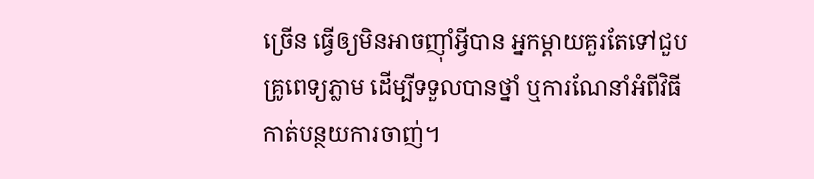ច្រើន ធ្វើឲ្យមិនអាចញ៉ាំអ្វីបាន អ្នកម្តាយគួរតែទៅជួបគ្រូពេទ្យភ្លាម ដើម្បីទទួលបានថ្នាំ ឬការណែនាំអំពីវិធីកាត់បន្ថយការចាញ់។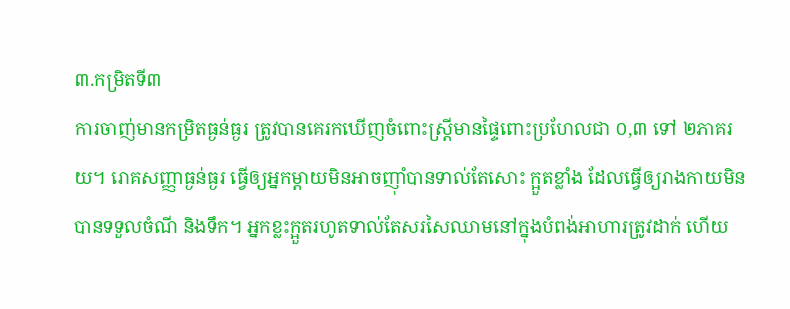៣.កម្រិតទី៣
ការចាញ់មានកម្រិតធ្ងន់ធ្ងរ ត្រូវបានគេរកឃើញចំពោះស្ត្រីមានផ្ទៃពោះប្រហែលជា ០,៣ ទៅ ២ភាគរយ។ រោគសញ្ញាធ្ងន់ធ្ងរ ធ្វើឲ្យអ្នកម្តាយមិនអាចញ៉ាំបានទាល់តែសោះ ក្អួតខ្លាំង ដែលធ្វើឲ្យរាងកាយមិនបានទទួលចំណី និងទឹក។ អ្នកខ្លះក្អួតរហូតទាល់តែសរសៃឈាមនៅក្នុងបំពង់អាហារត្រូវដាក់ ហើយ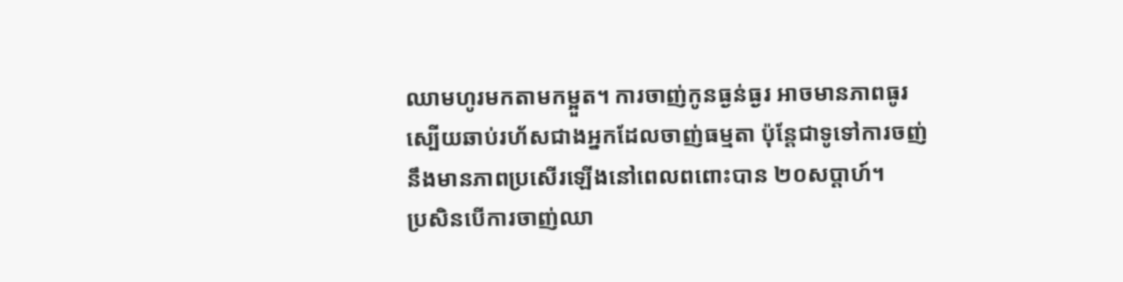ឈាមហូរមកតាមកម្អួត។ ការចាញ់កូនធ្ងន់ធ្ងរ អាចមានភាពធូរស្បើយឆាប់រហ័សជាងអ្នកដែលចាញ់ធម្មតា ប៉ុន្តែជាទូទៅការចញ់នឹងមានភាពប្រសើរឡើងនៅពេលពពោះបាន ២០សប្តាហ៍។
ប្រសិនបើការចាញ់ឈា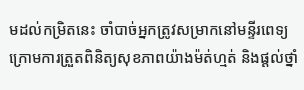មដល់កម្រិតនេះ ចាំបាច់អ្នកត្រូវសម្រាកនៅមន្ទីរពេទ្យក្រោមការត្រួតពិនិត្យសុខភាពយ៉ាងម៉ត់ហ្មត់ និងផ្តល់ថ្នាំ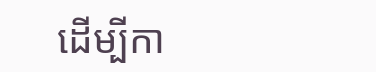ដើម្បីកា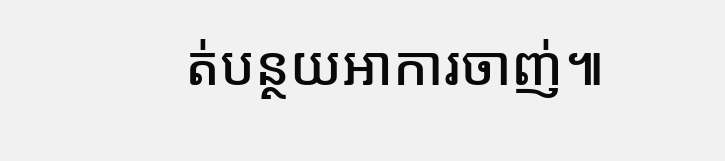ត់បន្ថយអាការចាញ់៕